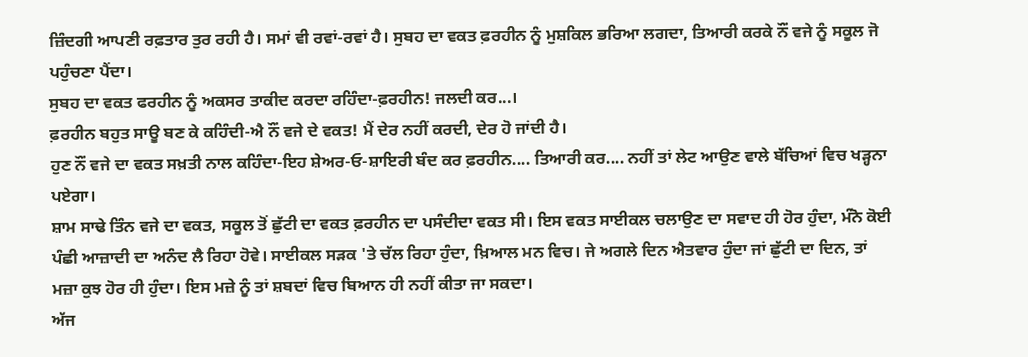ਜ਼ਿੰਦਗੀ ਆਪਣੀ ਰਫ਼ਤਾਰ ਤੁਰ ਰਹੀ ਹੈ। ਸਮਾਂ ਵੀ ਰਵਾਂ-ਰਵਾਂ ਹੈ। ਸੁਬਹ ਦਾ ਵਕਤ ਫ਼ਰਹੀਨ ਨੂੰ ਮੁਸ਼ਕਿਲ ਭਰਿਆ ਲਗਦਾ, ਤਿਆਰੀ ਕਰਕੇ ਨੌਂ ਵਜੇ ਨੂੰ ਸਕੂਲ ਜੋ ਪਹੁੰਚਣਾ ਪੈਂਦਾ।
ਸੁਬਹ ਦਾ ਵਕਤ ਫਰਹੀਨ ਨੂੰ ਅਕਸਰ ਤਾਕੀਦ ਕਰਦਾ ਰਹਿੰਦਾ-ਫ਼ਰਹੀਨ! ਜਲਦੀ ਕਰ...।
ਫ਼ਰਹੀਨ ਬਹੁਤ ਸਾਊ ਬਣ ਕੇ ਕਹਿੰਦੀ-ਐ ਨੌਂ ਵਜੇ ਦੇ ਵਕਤ! ਮੈਂ ਦੇਰ ਨਹੀਂ ਕਰਦੀ, ਦੇਰ ਹੋ ਜਾਂਦੀ ਹੈ।
ਹੁਣ ਨੌਂ ਵਜੇ ਦਾ ਵਕਤ ਸਖ਼ਤੀ ਨਾਲ ਕਹਿੰਦਾ-ਇਹ ਸ਼ੇਅਰ-ਓ-ਸ਼ਾਇਰੀ ਬੰਦ ਕਰ ਫ਼ਰਹੀਨ.... ਤਿਆਰੀ ਕਰ.... ਨਹੀਂ ਤਾਂ ਲੇਟ ਆਉਣ ਵਾਲੇ ਬੱਚਿਆਂ ਵਿਚ ਖੜ੍ਹਨਾ ਪਏਗਾ।
ਸ਼ਾਮ ਸਾਢੇ ਤਿੰਨ ਵਜੇ ਦਾ ਵਕਤ, ਸਕੂਲ ਤੋਂ ਛੁੱਟੀ ਦਾ ਵਕਤ ਫ਼ਰਹੀਨ ਦਾ ਪਸੰਦੀਦਾ ਵਕਤ ਸੀ। ਇਸ ਵਕਤ ਸਾਈਕਲ ਚਲਾਉਣ ਦਾ ਸਵਾਦ ਹੀ ਹੋਰ ਹੁੰਦਾ, ਮੰਨੋ ਕੋਈ ਪੰਛੀ ਆਜ਼ਾਦੀ ਦਾ ਅਨੰਦ ਲੈ ਰਿਹਾ ਹੋਵੇ। ਸਾਈਕਲ ਸੜਕ 'ਤੇ ਚੱਲ ਰਿਹਾ ਹੁੰਦਾ, ਖ਼ਿਆਲ ਮਨ ਵਿਚ। ਜੇ ਅਗਲੇ ਦਿਨ ਐਤਵਾਰ ਹੁੰਦਾ ਜਾਂ ਛੁੱਟੀ ਦਾ ਦਿਨ, ਤਾਂ ਮਜ਼ਾ ਕੁਝ ਹੋਰ ਹੀ ਹੁੰਦਾ। ਇਸ ਮਜ਼ੇ ਨੂੰ ਤਾਂ ਸ਼ਬਦਾਂ ਵਿਚ ਬਿਆਨ ਹੀ ਨਹੀਂ ਕੀਤਾ ਜਾ ਸਕਦਾ।
ਅੱਜ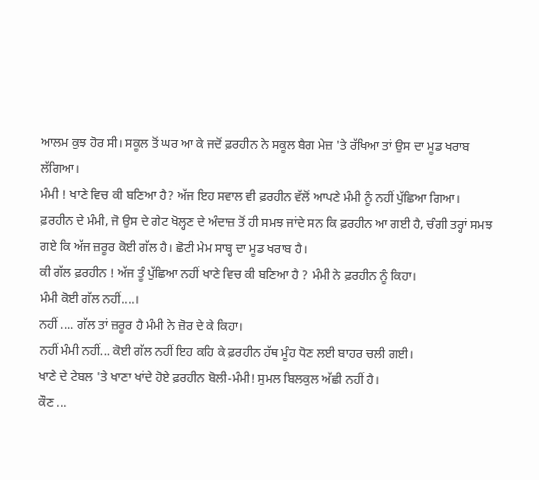ਆਲਮ ਕੁਝ ਹੋਰ ਸੀ। ਸਕੂਲ ਤੋਂ ਘਰ ਆ ਕੇ ਜਦੋਂ ਫ਼ਰਹੀਨ ਨੇ ਸਕੂਲ ਬੈਗ ਮੇਜ਼ 'ਤੇ ਰੱਖਿਆ ਤਾਂ ਉਸ ਦਾ ਮੂਡ ਖਰਾਬ ਲੱਗਿਆ।
ਮੰਮੀ ! ਖਾਣੇ ਵਿਚ ਕੀ ਬਣਿਆ ਹੈ? ਅੱਜ ਇਹ ਸਵਾਲ ਵੀ ਫ਼ਰਹੀਨ ਵੱਲੋਂ ਆਪਣੇ ਮੰਮੀ ਨੂੰ ਨਹੀਂ ਪੁੱਛਿਆ ਗਿਆ।
ਫ਼ਰਹੀਨ ਦੇ ਮੰਮੀ, ਜੋ ਉਸ ਦੇ ਗੇਟ ਖੋਲ੍ਹਣ ਦੇ ਅੰਦਾਜ਼ ਤੋਂ ਹੀ ਸਮਝ ਜਾਂਦੇ ਸਨ ਕਿ ਫ਼ਰਹੀਨ ਆ ਗਈ ਹੈ, ਚੰਗੀ ਤਰ੍ਹਾਂ ਸਮਝ ਗਏ ਕਿ ਅੱਜ ਜ਼ਰੂਰ ਕੋਈ ਗੱਲ ਹੈ। ਛੋਟੀ ਮੇਮ ਸਾਬ੍ਹ ਦਾ ਮੂਡ ਖਰਾਬ ਹੈ।
ਕੀ ਗੱਲ ਫ਼ਰਹੀਨ ! ਅੱਜ ਤੂੰ ਪੁੱਛਿਆ ਨਹੀਂ ਖਾਣੇ ਵਿਚ ਕੀ ਬਣਿਆ ਹੈ ? ਮੰਮੀ ਨੇ ਫ਼ਰਹੀਨ ਨੂੰ ਕਿਹਾ।
ਮੰਮੀ ਕੋਈ ਗੱਲ ਨਹੀਂ....।
ਨਹੀਂ .... ਗੱਲ ਤਾਂ ਜ਼ਰੂਰ ਹੈ ਮੰਮੀ ਨੇ ਜ਼ੋਰ ਦੇ ਕੇ ਕਿਹਾ।
ਨਹੀਂ ਮੰਮੀ ਨਹੀਂ... ਕੋਈ ਗੱਲ ਨਹੀਂ ਇਹ ਕਹਿ ਕੇ ਫ਼ਰਹੀਨ ਹੱਥ ਮੂੰਹ ਧੋਣ ਲਈ ਬਾਹਰ ਚਲੀ ਗਈ।
ਖਾਣੇ ਦੇ ਟੇਬਲ 'ਤੇ ਖਾਣਾ ਖਾਂਦੇ ਹੋਏ ਫ਼ਰਹੀਨ ਬੋਲੀ-ਮੰਮੀ! ਸੁਮਲ ਬਿਲਕੁਲ ਅੱਛੀ ਨਹੀਂ ਹੈ।
ਕੌਣ ...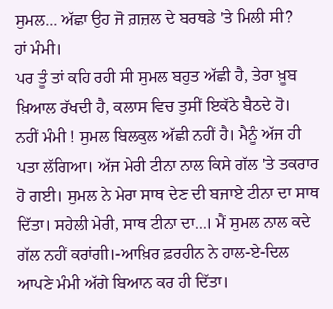ਸੁਮਲ... ਅੱਛਾ ਉਹ ਜੋ ਗ਼ਜ਼ਲ ਦੇ ਬਰਥਡੇ 'ਤੇ ਮਿਲੀ ਸੀ?
ਹਾਂ ਮੰਮੀ।
ਪਰ ਤੂੰ ਤਾਂ ਕਹਿ ਰਹੀ ਸੀ ਸੁਮਲ ਬਹੁਤ ਅੱਛੀ ਹੈ, ਤੇਰਾ ਖ਼ੂਬ ਖ਼ਿਆਲ ਰੱਖਦੀ ਹੈ, ਕਲਾਸ ਵਿਚ ਤੁਸੀਂ ਇਕੱਠੇ ਬੈਠਦੇ ਹੋ।
ਨਹੀਂ ਮੰਮੀ ! ਸੁਮਲ ਬਿਲਕੁਲ ਅੱਛੀ ਨਹੀਂ ਹੈ। ਮੈਨੂੰ ਅੱਜ ਹੀ ਪਤਾ ਲੱਗਿਆ। ਅੱਜ ਮੇਰੀ ਟੀਨਾ ਨਾਲ ਕਿਸੇ ਗੱਲ 'ਤੇ ਤਕਰਾਰ ਹੋ ਗਈ। ਸੁਮਲ ਨੇ ਮੇਰਾ ਸਾਥ ਦੇਣ ਦੀ ਬਜਾਏ ਟੀਨਾ ਦਾ ਸਾਥ ਦਿੱਤਾ। ਸਹੇਲੀ ਮੇਰੀ, ਸਾਥ ਟੀਨਾ ਦਾ...। ਮੈਂ ਸੁਮਲ ਨਾਲ ਕਦੇ ਗੱਲ ਨਹੀਂ ਕਰਾਂਗੀ।-ਆਖ਼ਿਰ ਫ਼ਰਹੀਨ ਨੇ ਹਾਲ-ਏ-ਦਿਲ ਆਪਣੇ ਮੰਮੀ ਅੱਗੇ ਬਿਆਨ ਕਰ ਹੀ ਦਿੱਤਾ।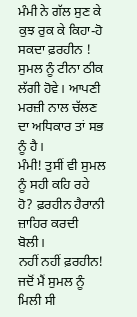ਮੰਮੀ ਨੇ ਗੱਲ ਸੁਣ ਕੇ ਕੁਝ ਰੁਕ ਕੇ ਕਿਹਾ-ਹੋ ਸਕਦਾ ਫ਼ਰਹੀਨ ! ਸੁਮਲ ਨੂੰ ਟੀਨਾ ਠੀਕ ਲੱਗੀ ਹੋਵੇ। ਆਪਣੀ ਮਰਜ਼ੀ ਨਾਲ ਚੱਲਣ ਦਾ ਅਧਿਕਾਰ ਤਾਂ ਸਭ ਨੂੰ ਹੈ।
ਮੰਮੀ! ਤੁਸੀਂ ਵੀ ਸੁਮਲ ਨੂੰ ਸਹੀ ਕਹਿ ਰਹੇ ਹੋ? ਫ਼ਰਹੀਨ ਹੈਰਾਨੀ ਜ਼ਾਹਿਰ ਕਰਦੀ ਬੋਲੀ।
ਨਹੀਂ ਨਹੀਂ ਫ਼ਰਹੀਨ! ਜਦੋਂ ਮੈਂ ਸੁਮਲ ਨੂੰ ਮਿਲੀ ਸੀ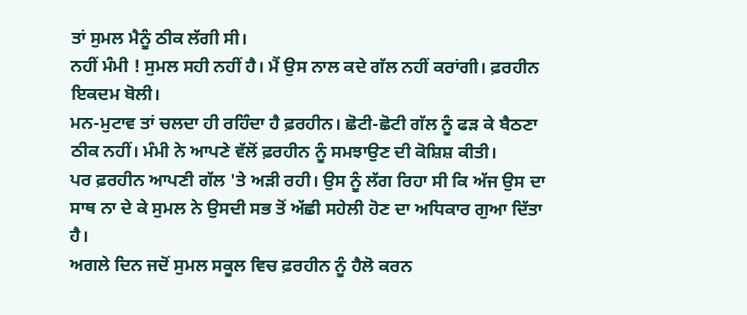ਤਾਂ ਸੁਮਲ ਮੈਨੂੰ ਠੀਕ ਲੱਗੀ ਸੀ।
ਨਹੀਂ ਮੰਮੀ ! ਸੁਮਲ ਸਹੀ ਨਹੀਂ ਹੈ। ਮੈਂ ਉਸ ਨਾਲ ਕਦੇ ਗੱਲ ਨਹੀਂ ਕਰਾਂਗੀ। ਫ਼ਰਹੀਨ ਇਕਦਮ ਬੋਲੀ।
ਮਨ-ਮੁਟਾਵ ਤਾਂ ਚਲਦਾ ਹੀ ਰਹਿੰਦਾ ਹੈ ਫ਼ਰਹੀਨ। ਛੋਟੀ-ਛੋਟੀ ਗੱਲ ਨੂੰ ਫੜ ਕੇ ਬੈਠਣਾ ਠੀਕ ਨਹੀਂ। ਮੰਮੀ ਨੇ ਆਪਣੇ ਵੱਲੋਂ ਫ਼ਰਹੀਨ ਨੂੰ ਸਮਝਾਉਣ ਦੀ ਕੋਸ਼ਿਸ਼ ਕੀਤੀ।
ਪਰ ਫ਼ਰਹੀਨ ਆਪਣੀ ਗੱਲ 'ਤੇ ਅੜੀ ਰਹੀ। ਉਸ ਨੂੰ ਲੱਗ ਰਿਹਾ ਸੀ ਕਿ ਅੱਜ ਉਸ ਦਾ ਸਾਥ ਨਾ ਦੇ ਕੇ ਸੁਮਲ ਨੇ ਉਸਦੀ ਸਭ ਤੋਂ ਅੱਛੀ ਸਹੇਲੀ ਹੋਣ ਦਾ ਅਧਿਕਾਰ ਗੁਆ ਦਿੱਤਾ ਹੈ।
ਅਗਲੇ ਦਿਨ ਜਦੋਂ ਸੁਮਲ ਸਕੂਲ ਵਿਚ ਫ਼ਰਹੀਨ ਨੂੰ ਹੈਲੋ ਕਰਨ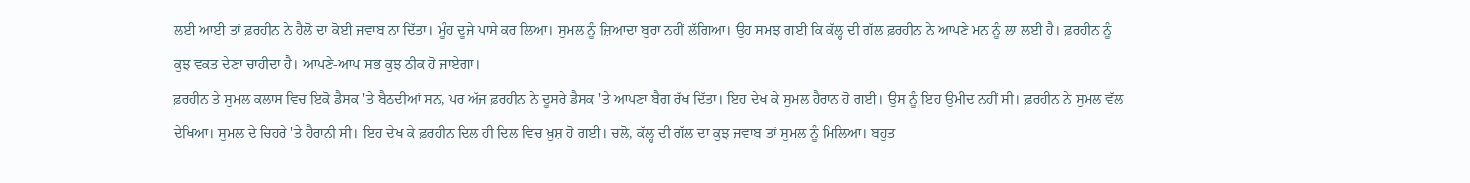ਲਈ ਆਈ ਤਾਂ ਫ਼ਰਹੀਨ ਨੇ ਹੈਲੋ ਦਾ ਕੋਈ ਜਵਾਬ ਨਾ ਦਿੱਤਾ। ਮੂੰਹ ਦੂਜੇ ਪਾਸੇ ਕਰ ਲਿਆ। ਸੁਮਲ ਨੂੰ ਜ਼ਿਆਦਾ ਬੁਰਾ ਨਹੀਂ ਲੱਗਿਆ। ਉਹ ਸਮਝ ਗਈ ਕਿ ਕੱਲ੍ਹ ਦੀ ਗੱਲ ਫ਼ਰਹੀਨ ਨੇ ਆਪਣੇ ਮਨ ਨੂੰ ਲਾ ਲਈ ਹੈ। ਫ਼ਰਹੀਨ ਨੂੰ ਕੁਝ ਵਕਤ ਦੇਣਾ ਚਾਹੀਦਾ ਹੈ। ਆਪਣੇ-ਆਪ ਸਭ ਕੁਝ ਠੀਕ ਹੋ ਜਾਏਗਾ।
ਫ਼ਰਹੀਨ ਤੇ ਸੁਮਲ ਕਲਾਸ ਵਿਚ ਇਕੋ ਡੈਸਕ 'ਤੇ ਬੈਠਦੀਆਂ ਸਨ, ਪਰ ਅੱਜ ਫ਼ਰਹੀਨ ਨੇ ਦੂਸਰੇ ਡੈਸਕ 'ਤੇ ਆਪਣਾ ਬੈਗ ਰੱਖ ਦਿੱਤਾ। ਇਹ ਦੇਖ ਕੇ ਸੁਮਲ ਹੈਰਾਨ ਹੋ ਗਈ। ਉਸ ਨੂੰ ਇਹ ਉਮੀਦ ਨਹੀਂ ਸੀ। ਫ਼ਰਹੀਨ ਨੇ ਸੁਮਲ ਵੱਲ ਦੇਖਿਆ। ਸੁਮਲ ਦੇ ਚਿਹਰੇ 'ਤੇ ਹੈਰਾਨੀ ਸੀ। ਇਹ ਦੇਖ ਕੇ ਫ਼ਰਹੀਨ ਦਿਲ ਹੀ ਦਿਲ ਵਿਚ ਖ਼ੁਸ਼ ਹੋ ਗਈ। ਚਲੋ, ਕੱਲ੍ਹ ਦੀ ਗੱਲ ਦਾ ਕੁਝ ਜਵਾਬ ਤਾਂ ਸੁਮਲ ਨੂੰ ਮਿਲਿਆ। ਬਹੁਤ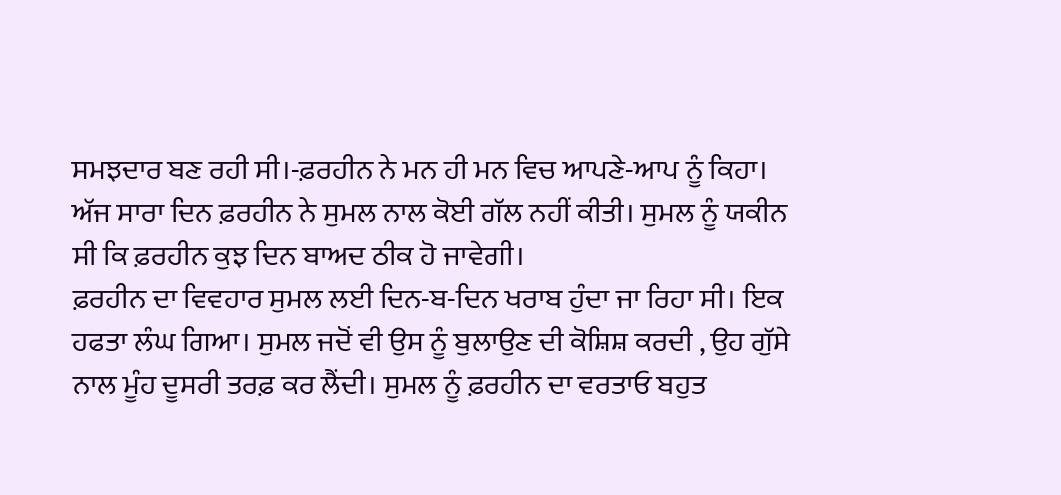ਸਮਝਦਾਰ ਬਣ ਰਹੀ ਸੀ।-ਫ਼ਰਹੀਨ ਨੇ ਮਨ ਹੀ ਮਨ ਵਿਚ ਆਪਣੇ-ਆਪ ਨੂੰ ਕਿਹਾ।
ਅੱਜ ਸਾਰਾ ਦਿਨ ਫ਼ਰਹੀਨ ਨੇ ਸੁਮਲ ਨਾਲ ਕੋਈ ਗੱਲ ਨਹੀਂ ਕੀਤੀ। ਸੁਮਲ ਨੂੰ ਯਕੀਨ ਸੀ ਕਿ ਫ਼ਰਹੀਨ ਕੁਝ ਦਿਨ ਬਾਅਦ ਠੀਕ ਹੋ ਜਾਵੇਗੀ।
ਫ਼ਰਹੀਨ ਦਾ ਵਿਵਹਾਰ ਸੁਮਲ ਲਈ ਦਿਨ-ਬ-ਦਿਨ ਖਰਾਬ ਹੁੰਦਾ ਜਾ ਰਿਹਾ ਸੀ। ਇਕ ਹਫਤਾ ਲੰਘ ਗਿਆ। ਸੁਮਲ ਜਦੋਂ ਵੀ ਉਸ ਨੂੰ ਬੁਲਾਉਣ ਦੀ ਕੋਸ਼ਿਸ਼ ਕਰਦੀ , ਉਹ ਗੁੱਸੇ ਨਾਲ ਮੂੰਹ ਦੂਸਰੀ ਤਰਫ਼ ਕਰ ਲੈਂਦੀ। ਸੁਮਲ ਨੂੰ ਫ਼ਰਹੀਨ ਦਾ ਵਰਤਾਓ ਬਹੁਤ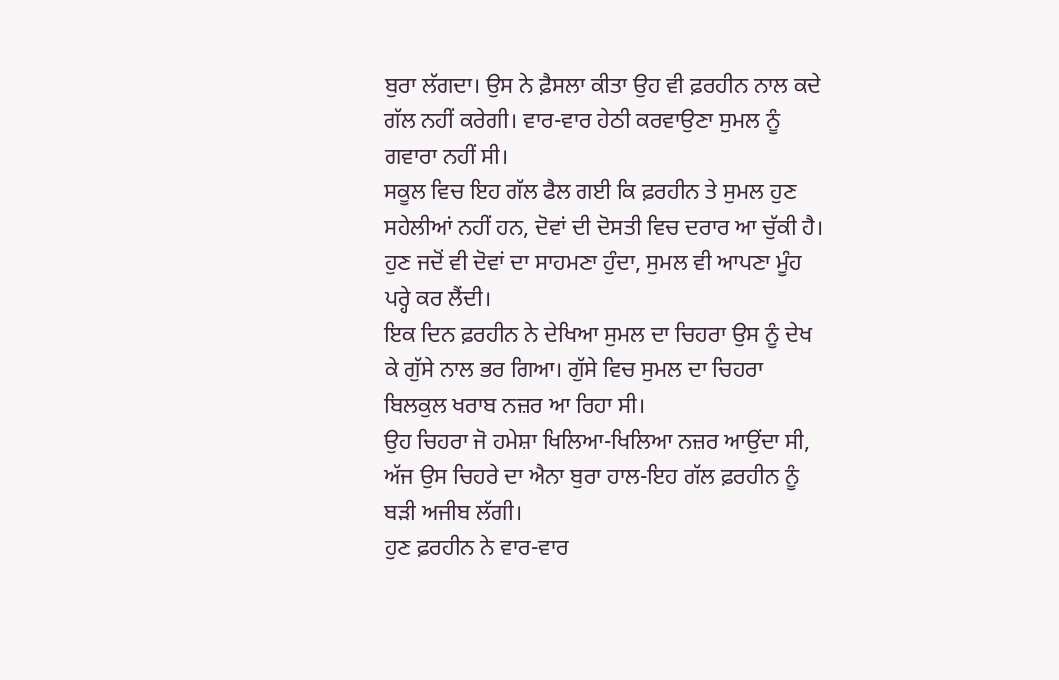ਬੁਰਾ ਲੱਗਦਾ। ਉਸ ਨੇ ਫ਼ੈਸਲਾ ਕੀਤਾ ਉਹ ਵੀ ਫ਼ਰਹੀਨ ਨਾਲ ਕਦੇ ਗੱਲ ਨਹੀਂ ਕਰੇਗੀ। ਵਾਰ-ਵਾਰ ਹੇਠੀ ਕਰਵਾਉਣਾ ਸੁਮਲ ਨੂੰ ਗਵਾਰਾ ਨਹੀਂ ਸੀ।
ਸਕੂਲ ਵਿਚ ਇਹ ਗੱਲ ਫੈਲ ਗਈ ਕਿ ਫ਼ਰਹੀਨ ਤੇ ਸੁਮਲ ਹੁਣ ਸਹੇਲੀਆਂ ਨਹੀਂ ਹਨ, ਦੋਵਾਂ ਦੀ ਦੋਸਤੀ ਵਿਚ ਦਰਾਰ ਆ ਚੁੱਕੀ ਹੈ।
ਹੁਣ ਜਦੋਂ ਵੀ ਦੋਵਾਂ ਦਾ ਸਾਹਮਣਾ ਹੁੰਦਾ, ਸੁਮਲ ਵੀ ਆਪਣਾ ਮੂੰਹ ਪਰ੍ਹੇ ਕਰ ਲੈਂਦੀ।
ਇਕ ਦਿਨ ਫ਼ਰਹੀਨ ਨੇ ਦੇਖਿਆ ਸੁਮਲ ਦਾ ਚਿਹਰਾ ਉਸ ਨੂੰ ਦੇਖ ਕੇ ਗੁੱਸੇ ਨਾਲ ਭਰ ਗਿਆ। ਗੁੱਸੇ ਵਿਚ ਸੁਮਲ ਦਾ ਚਿਹਰਾ ਬਿਲਕੁਲ ਖਰਾਬ ਨਜ਼ਰ ਆ ਰਿਹਾ ਸੀ।
ਉਹ ਚਿਹਰਾ ਜੋ ਹਮੇਸ਼ਾ ਖਿਲਿਆ-ਖਿਲਿਆ ਨਜ਼ਰ ਆਉਂਦਾ ਸੀ, ਅੱਜ ਉਸ ਚਿਹਰੇ ਦਾ ਐਨਾ ਬੁਰਾ ਹਾਲ-ਇਹ ਗੱਲ ਫ਼ਰਹੀਨ ਨੂੰ ਬੜੀ ਅਜੀਬ ਲੱਗੀ।
ਹੁਣ ਫ਼ਰਹੀਨ ਨੇ ਵਾਰ-ਵਾਰ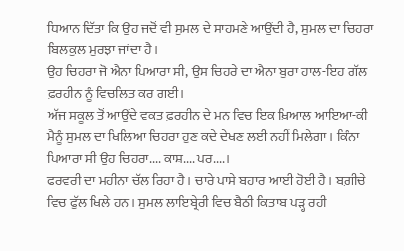ਧਿਆਨ ਦਿੱਤਾ ਕਿ ਉਹ ਜਦੋਂ ਵੀ ਸੁਮਲ ਦੇ ਸਾਹਮਣੇ ਆਉਂਦੀ ਹੈ, ਸੁਮਲ ਦਾ ਚਿਹਰਾ ਬਿਲਕੁਲ ਮੁਰਝਾ ਜਾਂਦਾ ਹੈ।
ਉਹ ਚਿਹਰਾ ਜੋ ਐਨਾ ਪਿਆਰਾ ਸੀ, ਉਸ ਚਿਹਰੇ ਦਾ ਐਨਾ ਬੁਰਾ ਹਾਲ-ਇਹ ਗੱਲ ਫ਼ਰਹੀਨ ਨੂੰ ਵਿਚਲਿਤ ਕਰ ਗਈ।
ਅੱਜ ਸਕੂਲ ਤੋਂ ਆਉਂਦੇ ਵਕਤ ਫ਼ਰਹੀਨ ਦੇ ਮਨ ਵਿਚ ਇਕ ਖ਼ਿਆਲ ਆਇਆ-ਕੀ ਮੈਨੂੰ ਸੁਮਲ ਦਾ ਖਿਲਿਆ ਚਿਹਰਾ ਹੁਣ ਕਦੇ ਦੇਖਣ ਲਈ ਨਹੀਂ ਮਿਲੇਗਾ। ਕਿੰਨਾ ਪਿਆਰਾ ਸੀ ਉਹ ਚਿਹਰਾ.... ਕਾਸ਼.... ਪਰ....।
ਫਰਵਰੀ ਦਾ ਮਹੀਨਾ ਚੱਲ ਰਿਹਾ ਹੈ। ਚਾਰੇ ਪਾਸੇ ਬਹਾਰ ਆਈ ਹੋਈ ਹੈ। ਬਗ਼ੀਚੇ ਵਿਚ ਫੁੱਲ ਖਿਲੇ ਹਨ। ਸੁਮਲ ਲਾਇਬ੍ਰੇਰੀ ਵਿਚ ਬੈਠੀ ਕਿਤਾਬ ਪੜ੍ਹ ਰਹੀ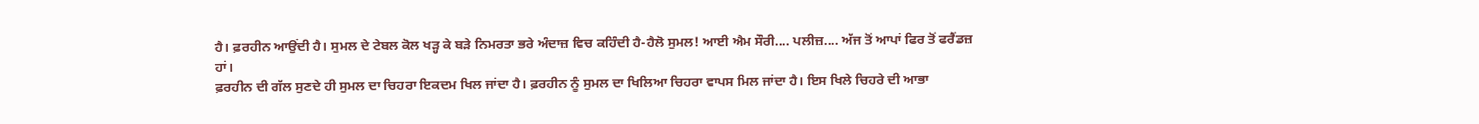ਹੈ। ਫ਼ਰਹੀਨ ਆਉਂਦੀ ਹੈ। ਸੁਮਲ ਦੇ ਟੇਬਲ ਕੋਲ ਖੜ੍ਹ ਕੇ ਬੜੇ ਨਿਮਰਤਾ ਭਰੇ ਅੰਦਾਜ਼ ਵਿਚ ਕਹਿੰਦੀ ਹੈ-ਹੈਲੋ ਸੁਮਲ! ਆਈ ਐਮ ਸੌਰੀ.... ਪਲੀਜ਼.... ਅੱਜ ਤੋਂ ਆਪਾਂ ਫਿਰ ਤੋਂ ਫਰੈਂਡਜ਼ ਹਾਂ।
ਫ਼ਰਹੀਨ ਦੀ ਗੱਲ ਸੁਣਦੇ ਹੀ ਸੁਮਲ ਦਾ ਚਿਹਰਾ ਇਕਦਮ ਖਿਲ ਜਾਂਦਾ ਹੈ। ਫ਼ਰਹੀਨ ਨੂੰ ਸੁਮਲ ਦਾ ਖਿਲਿਆ ਚਿਹਰਾ ਵਾਪਸ ਮਿਲ ਜਾਂਦਾ ਹੈ। ਇਸ ਖਿਲੇ ਚਿਹਰੇ ਦੀ ਆਭਾ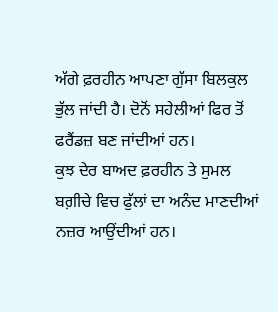ਅੱਗੇ ਫ਼ਰਹੀਨ ਆਪਣਾ ਗੁੱਸਾ ਬਿਲਕੁਲ ਭੁੱਲ ਜਾਂਦੀ ਹੈ। ਦੋਨੋਂ ਸਹੇਲੀਆਂ ਫਿਰ ਤੋਂ ਫਰੈਂਡਜ਼ ਬਣ ਜਾਂਦੀਆਂ ਹਨ।
ਕੁਝ ਦੇਰ ਬਾਅਦ ਫ਼ਰਹੀਨ ਤੇ ਸੁਮਲ ਬਗ਼ੀਚੇ ਵਿਚ ਫੁੱਲਾਂ ਦਾ ਅਨੰਦ ਮਾਣਦੀਆਂ ਨਜ਼ਰ ਆਉਂਦੀਆਂ ਹਨ।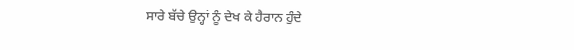ਸਾਰੇ ਬੱਚੇ ਉਨ੍ਹਾਂ ਨੂੰ ਦੇਖ ਕੇ ਹੈਰਾਨ ਹੁੰਦੇ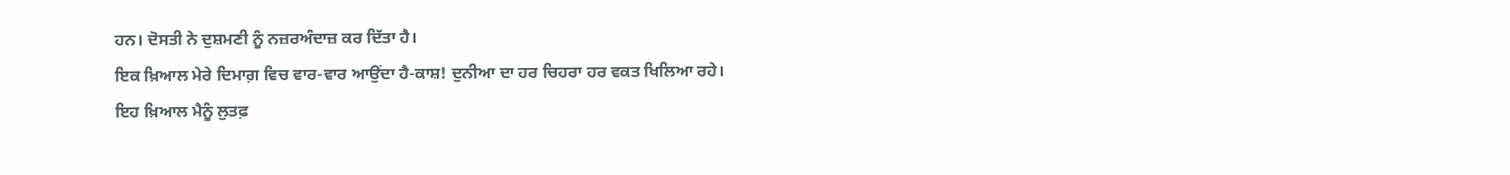ਹਨ। ਦੋਸਤੀ ਨੇ ਦੁਸ਼ਮਣੀ ਨੂੰ ਨਜ਼ਰਅੰਦਾਜ਼ ਕਰ ਦਿੱਤਾ ਹੈ।
ਇਕ ਖ਼ਿਆਲ ਮੇਰੇ ਦਿਮਾਗ਼ ਵਿਚ ਵਾਰ-ਵਾਰ ਆਉਂਦਾ ਹੈ-ਕਾਸ਼! ਦੁਨੀਆ ਦਾ ਹਰ ਚਿਹਰਾ ਹਰ ਵਕਤ ਖਿਲਿਆ ਰਹੇ।
ਇਹ ਖ਼ਿਆਲ ਮੈਨੂੰ ਲੁਤਫ਼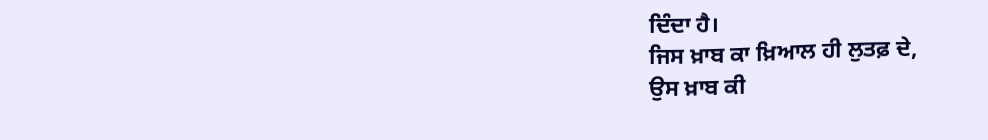ਦਿੰਦਾ ਹੈ।
ਜਿਸ ਖ਼ਾਬ ਕਾ ਖ਼ਿਆਲ ਹੀ ਲੁਤਫ਼ ਦੇ,
ਉਸ ਖ਼ਾਬ ਕੀ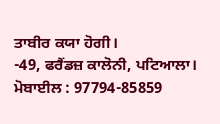ਤਾਬੀਰ ਕਯਾ ਹੋਗੀ।
-49, ਫਰੈਂਡਜ਼ ਕਾਲੋਨੀ, ਪਟਿਆਲਾ।
ਮੋਬਾਈਲ : 97794-85859